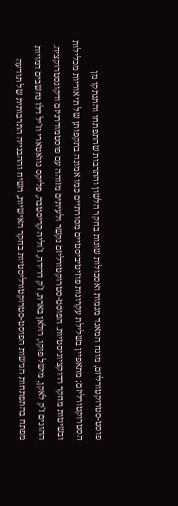פוסט-סטרוקטורליזם, מונח המאגד מגמות ואסכולות שונות בחקר הלשון והתרבות שהתפתחו והתנתקו מן הסטרוקטורליזם; מתאפיין בשלילת עקרונות פוזיטיביסטיים מסורתיים כמו אמונה בתקפותן של תיאוריות מכלילות ובשיטות מחקר רדוקציוניסטיות. הפוסט-סטרוקטורליזם נקשר ולעיתים מזוהה עם פוסטמודרניזם ודקונסטרוקציה.
ההוגים ז'ק לאקן, מישל פוקו, רולאן בארת, ז'ק דרידה, ז'וליה קריסטבה, פליקס גוואטארי וז'יל דלז נחשבים דמויות מפתח בהתפתחות הגישות הפוסט-סטרוקטורליסטיות בחקר האישיות, השיח וההבנייה התרבותית של תודעה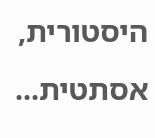היסטורית, אסתטית...